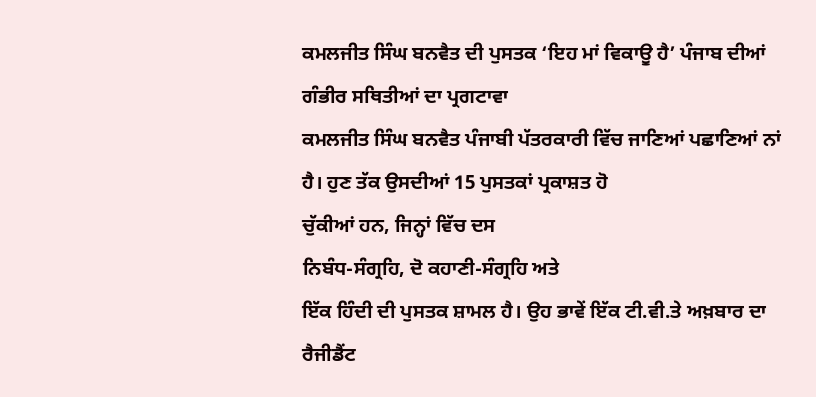ਕਮਲਜੀਤ ਸਿੰਘ ਬਨਵੈਤ ਦੀ ਪੁਸਤਕ ‘ਇਹ ਮਾਂ ਵਿਕਾਊ ਹੈ’ ਪੰਜਾਬ ਦੀਆਂ ਗੰਭੀਰ ਸਥਿਤੀਆਂ ਦਾ ਪ੍ਰਗਟਾਵਾ
ਕਮਲਜੀਤ ਸਿੰਘ ਬਨਵੈਤ ਪੰਜਾਬੀ ਪੱਤਰਕਾਰੀ ਵਿੱਚ ਜਾਣਿਆਂ ਪਛਾਣਿਆਂ ਨਾਂ
ਹੈ। ਹੁਣ ਤੱਕ ਉਸਦੀਆਂ 15 ਪੁਸਤਕਾਂ ਪ੍ਰਕਾਸ਼ਤ ਹੋ
ਚੁੱਕੀਆਂ ਹਨ, ਜਿਨ੍ਹਾਂ ਵਿੱਚ ਦਸ
ਨਿਬੰਧ-ਸੰਗ੍ਰਹਿ, ਦੋ ਕਹਾਣੀ-ਸੰਗ੍ਰਹਿ ਅਤੇ
ਇੱਕ ਹਿੰਦੀ ਦੀ ਪੁਸਤਕ ਸ਼ਾਮਲ ਹੈ। ਉਹ ਭਾਵੇਂ ਇੱਕ ਟੀ.ਵੀ.ਤੇ ਅਖ਼ਬਾਰ ਦਾ ਰੈਜੀਡੈਂਟ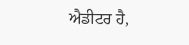ਐਡੀਟਰ ਹੈ,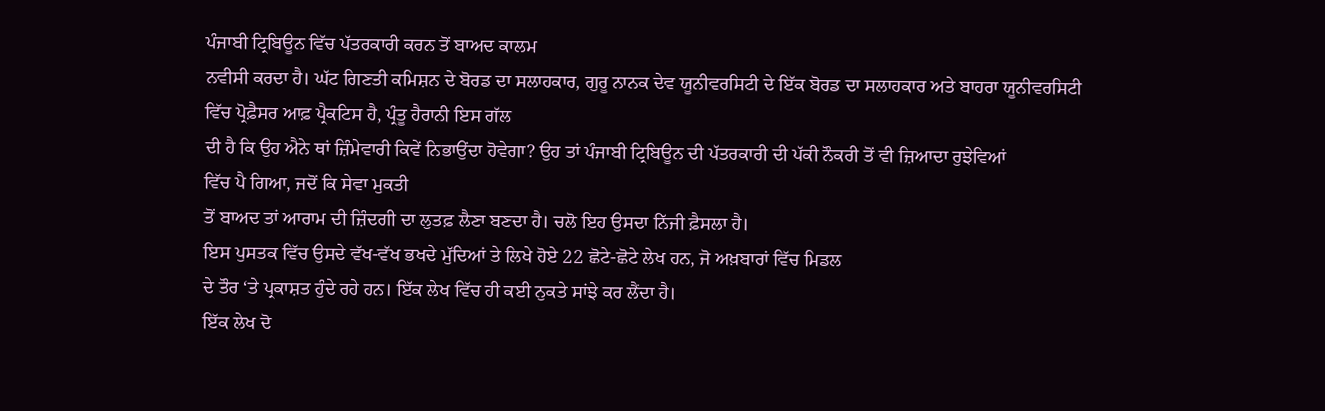ਪੰਜਾਬੀ ਟ੍ਰਿਬਿਊਨ ਵਿੱਚ ਪੱਤਰਕਾਰੀ ਕਰਨ ਤੋਂ ਬਾਅਦ ਕਾਲਮ
ਨਵੀਸੀ ਕਰਦਾ ਹੈ। ਘੱਟ ਗਿਣਤੀ ਕਮਿਸ਼ਨ ਦੇ ਬੋਰਡ ਦਾ ਸਲਾਹਕਾਰ, ਗੁਰੂ ਨਾਨਕ ਦੇਵ ਯੂਨੀਵਰਸਿਟੀ ਦੇ ਇੱਕ ਬੋਰਡ ਦਾ ਸਲਾਹਕਾਰ ਅਤੇ ਬਾਹਰਾ ਯੂਨੀਵਰਸਿਟੀ
ਵਿੱਚ ਪ੍ਰੋਫ਼ੈਸਰ ਆਫ਼ ਪ੍ਰੈਕਟਿਸ ਹੈ, ਪ੍ਰੰਤੂ ਹੈਰਾਨੀ ਇਸ ਗੱਲ
ਦੀ ਹੈ ਕਿ ਉਹ ਐਨੇ ਥਾਂ ਜ਼ਿੰਮੇਵਾਰੀ ਕਿਵੇਂ ਨਿਭਾਉਂਦਾ ਹੋਵੇਗਾ? ਉਹ ਤਾਂ ਪੰਜਾਬੀ ਟ੍ਰਿਬਿਊਨ ਦੀ ਪੱਤਰਕਾਰੀ ਦੀ ਪੱਕੀ ਨੌਕਰੀ ਤੋਂ ਵੀ ਜ਼ਿਆਦਾ ਰੁਝੇਵਿਆਂ
ਵਿੱਚ ਪੈ ਗਿਆ, ਜਦੋਂ ਕਿ ਸੇਵਾ ਮੁਕਤੀ
ਤੋਂ ਬਾਅਦ ਤਾਂ ਆਰਾਮ ਦੀ ਜ਼ਿੰਦਗੀ ਦਾ ਲੁਤਫ਼ ਲੈਣਾ ਬਣਦਾ ਹੈ। ਚਲੋ ਇਹ ਉਸਦਾ ਨਿੱਜੀ ਫ਼ੈਸਲਾ ਹੈ।
ਇਸ ਪੁਸਤਕ ਵਿੱਚ ਉਸਦੇ ਵੱਖ-ਵੱਖ ਭਖਦੇ ਮੁੱਦਿਆਂ ਤੇ ਲਿਖੇ ਹੋਏ 22 ਛੋਟੇ-ਛੋਟੇ ਲੇਖ ਹਨ, ਜੋ ਅਖ਼ਬਾਰਾਂ ਵਿੱਚ ਮਿਡਲ
ਦੇ ਤੌਰ ‘ਤੇ ਪ੍ਰਕਾਸ਼ਤ ਹੁੰਦੇ ਰਹੇ ਹਨ। ਇੱਕ ਲੇਖ ਵਿੱਚ ਹੀ ਕਈ ਨੁਕਤੇ ਸਾਂਝੇ ਕਰ ਲੈਂਦਾ ਹੈ।
ਇੱਕ ਲੇਖ ਦੋ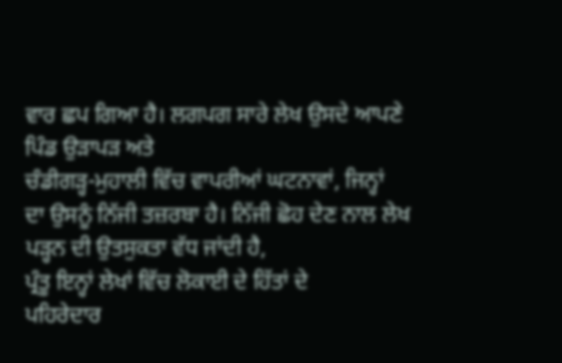ਵਾਰ ਛਪ ਗਿਆ ਹੈ। ਲਗਪਗ ਸਾਰੇ ਲੇਖ ਉਸਦੇ ਆਪਣੇ ਪਿੰਡ ਉੜਾਪੜ ਅਤੇ
ਚੰਡੀਗੜ੍ਹ-ਮੁਹਾਲੀ ਵਿੱਚ ਵਾਪਰੀਆਂ ਘਟਨਾਵਾਂ, ਜਿਨ੍ਹਾਂ
ਦਾ ਉਸਨੂੰ ਨਿੱਜੀ ਤਜ਼ਰਬਾ ਹੈ। ਨਿੱਜੀ ਛੋਹ ਦੇਣ ਨਾਲ ਲੇਖ ਪੜ੍ਹਨ ਦੀ ਉਤਸੁਕਤਾ ਵੱਧ ਜਾਂਦੀ ਹੈ,
ਪ੍ਰੰਤੂ ਇਨ੍ਹਾਂ ਲੇਖਾਂ ਵਿੱਚ ਲੋਕਾਈ ਦੇ ਹਿੱਤਾਂ ਦੇ
ਪਹਿਰੇਦਾਰ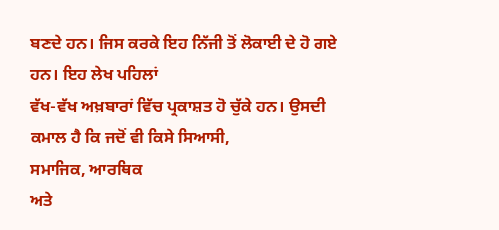ਬਣਦੇ ਹਨ। ਜਿਸ ਕਰਕੇ ਇਹ ਨਿੱਜੀ ਤੋਂ ਲੋਕਾਈ ਦੇ ਹੋ ਗਏ ਹਨ। ਇਹ ਲੇਖ ਪਹਿਲਾਂ
ਵੱਖ-ਵੱਖ ਅਖ਼ਬਾਰਾਂ ਵਿੱਚ ਪ੍ਰਕਾਸ਼ਤ ਹੋ ਚੁੱਕੇ ਹਨ। ਉਸਦੀ ਕਮਾਲ ਹੈ ਕਿ ਜਦੋਂ ਵੀ ਕਿਸੇ ਸਿਆਸੀ,
ਸਮਾਜਿਕ, ਆਰਥਿਕ
ਅਤੇ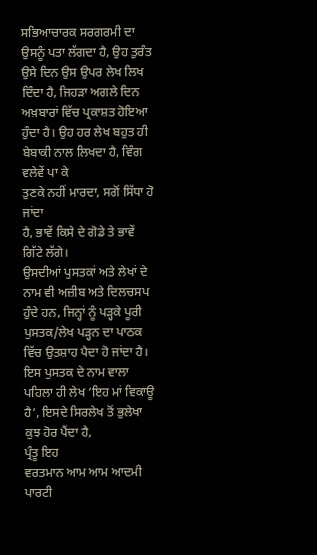ਸਭਿਆਚਾਰਕ ਸਰਗਰਮੀ ਦਾ ਉਸਨੂੰ ਪਤਾ ਲੱਗਦਾ ਹੈ, ਉਹ ਤੁਰੰਤ ਉਸੇ ਦਿਨ ਉਸ ਉਪਰ ਲੇਖ ਲਿਖ ਦਿੰਦਾ ਹੈ, ਜਿਹੜਾ ਅਗਲੇ ਦਿਨ ਅਖ਼ਬਾਰਾਂ ਵਿੱਚ ਪ੍ਰਕਾਸ਼ਤ ਹੋਇਆ ਹੁੰਦਾ ਹੈ। ਉਹ ਹਰ ਲੇਖ ਬਹੁਤ ਹੀ
ਬੇਬਾਕੀ ਨਾਲ ਲਿਖਦਾ ਹੈ, ਵਿੰਗ ਵਲੇਵੇਂ ਪਾ ਕੇ
ਤੁਣਕੇ ਨਹੀਂ ਮਾਰਦਾ, ਸਗੋਂ ਸਿੱਧਾ ਹੋ ਜਾਂਦਾ
ਹੈ, ਭਾਵੇਂ ਕਿਸੇ ਦੇ ਗੋਡੇ ਤੇ ਭਾਵੇਂ ਗਿੱਟੇ ਲੱਗੇ।
ਉਸਦੀਆਂ ਪੁਸਤਕਾਂ ਅਤੇ ਲੇਖਾਂ ਦੇ ਨਾਮ ਵੀ ਅਜ਼ੀਬ ਅਤੇ ਦਿਲਚਸਪ ਹੁੰਦੇ ਹਨ, ਜਿਨ੍ਹਾਂ ਨੂੰ ਪੜ੍ਹਕੇ ਪੂਰੀ ਪੁਸਤਕ/ਲੇਖ ਪੜ੍ਹਨ ਦਾ ਪਾਠਕ
ਵਿੱਚ ਉਤਸ਼ਾਹ ਪੈਦਾ ਹੋ ਜਾਂਦਾ ਹੈ। ਇਸ ਪੁਸਤਕ ਦੇ ਨਾਮ ਵਾਲਾ ਪਹਿਲਾ ਹੀ ਲੇਖ ‘ਇਹ ਮਾਂ ਵਿਕਾਊ
ਹੈ’, ਇਸਦੇ ਸਿਰਲੇਖ ਤੋਂ ਭੁਲੇਖਾ ਕੁਝ ਹੋਰ ਪੈਂਦਾ ਹੈ,
ਪ੍ਰੰਤੂ ਇਹ
ਵਰਤਮਾਨ ਆਮ ਆਮ ਆਦਮੀ ਪਾਰਟੀ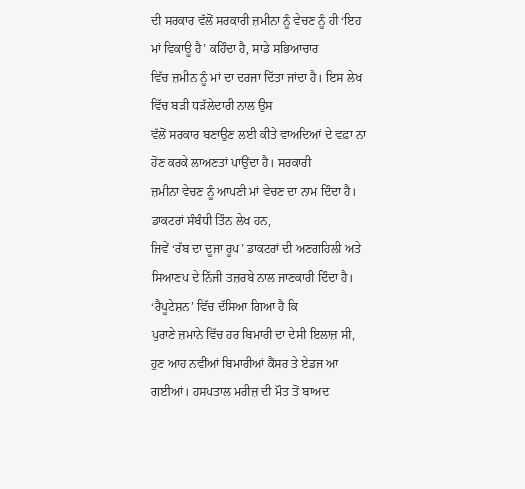ਦੀ ਸਰਕਾਰ ਵੱਲੋਂ ਸਰਕਾਰੀ ਜ਼ਮੀਨਾ ਨੂੰ ਵੇਚਣ ਨੂੰ ਹੀ ‘ਇਹ
ਮਾਂ ਵਿਕਾਊ ਹੈ’ ਕਹਿੰਦਾ ਹੈ, ਸਾਡੇ ਸਭਿਆਚਾਰ
ਵਿੱਚ ਜ਼ਮੀਨ ਨੂੰ ਮਾਂ ਦਾ ਦਰਜਾ ਦਿੱਤਾ ਜਾਂਦਾ ਹੈ। ਇਸ ਲੇਖ ਵਿੱਚ ਬੜੀ ਧੜੱਲੇਦਾਰੀ ਨਾਲ ਉਸ
ਵੱਲੋਂ ਸਰਕਾਰ ਬਣਾਉਣ ਲਈ ਕੀਤੇ ਵਾਅਦਿਆਂ ਦੇ ਵਫ਼ਾ ਨਾ ਹੋਣ ਕਰਕੇ ਲਾਅਣਤਾਂ ਪਾਉਂਦਾ ਹੈ। ਸਰਕਾਰੀ
ਜ਼ਮੀਨਾ ਵੇਚਣ ਨੂੰ ਆਪਣੀ ਮਾਂ ਵੇਚਣ ਦਾ ਨਾਮ ਦਿੰਦਾ ਹੈ। ਡਾਕਟਰਾਂ ਸੰਬੰਧੀ ਤਿੰਨ ਲੇਖ ਹਨ,
ਜਿਵੇਂ ‘ਰੱਬ ਦਾ ਦੂਜਾ ਰੂਪ’ ਡਾਕਟਰਾਂ ਦੀ ਅਣਗਹਿਲੀ ਅਤੇ
ਸਿਆਣਪ ਦੇ ਨਿੱਜੀ ਤਜ਼ਰਬੇ ਨਾਲ ਜਾਣਕਾਰੀ ਦਿੰਦਾ ਹੈ। ‘ਰੈਪੂਟੇਸ਼ਨ’ ਵਿੱਚ ਦੱਸਿਆ ਗਿਆ ਹੈ ਕਿ
ਪੁਰਾਣੇ ਜ਼ਮਾਨੇ ਵਿੱਚ ਹਰ ਬਿਮਾਰੀ ਦਾ ਦੇਸੀ ਇਲਾਜ਼ ਸੀ, ਹੁਣ ਆਹ ਨਵੀਂਆਂ ਬਿਮਾਰੀਆਂ ਕੈਂਸਰ ਤੇ ਏਡਜ ਆ ਗਈਆਂ। ਹਸਪਤਾਲ ਮਰੀਜ਼ ਦੀ ਮੌਤ ਤੋਂ ਬਾਅਦ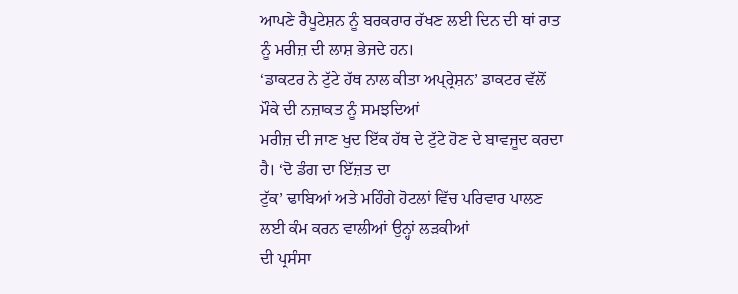ਆਪਣੇ ਰੈਪੂਟੇਸ਼ਨ ਨੂੰ ਬਰਕਰਾਰ ਰੱਖਣ ਲਈ ਦਿਨ ਦੀ ਥਾਂ ਰਾਤ ਨੂੰ ਮਰੀਜ਼ ਦੀ ਲਾਸ਼ ਭੇਜਦੇ ਹਨ।
‘ਡਾਕਟਰ ਨੇ ਟੁੱਟੇ ਹੱਥ ਨਾਲ ਕੀਤਾ ਅਪ੍ਰ੍ਰੇਸ਼ਨ’ ਡਾਕਟਰ ਵੱਲੋਂ ਮੌਕੇ ਦੀ ਨਜ਼ਾਕਤ ਨੂੰ ਸਮਝਦਿਆਂ
ਮਰੀਜ਼ ਦੀ ਜਾਣ ਖੁਦ ਇੱਕ ਹੱਥ ਦੇ ਟੁੱਟੇ ਹੋਣ ਦੇ ਬਾਵਜੂਦ ਕਰਦਾ ਹੈ। ‘ਦੋ ਡੰਗ ਦਾ ਇੱਜ਼ਤ ਦਾ
ਟੁੱਕ’ ਢਾਬਿਆਂ ਅਤੇ ਮਹਿੰਗੇ ਹੋਟਲਾਂ ਵਿੱਚ ਪਰਿਵਾਰ ਪਾਲਣ ਲਈ ਕੰਮ ਕਰਨ ਵਾਲੀਆਂ ਉਨ੍ਹਾਂ ਲੜਕੀਆਂ
ਦੀ ਪ੍ਰਸੰਸਾ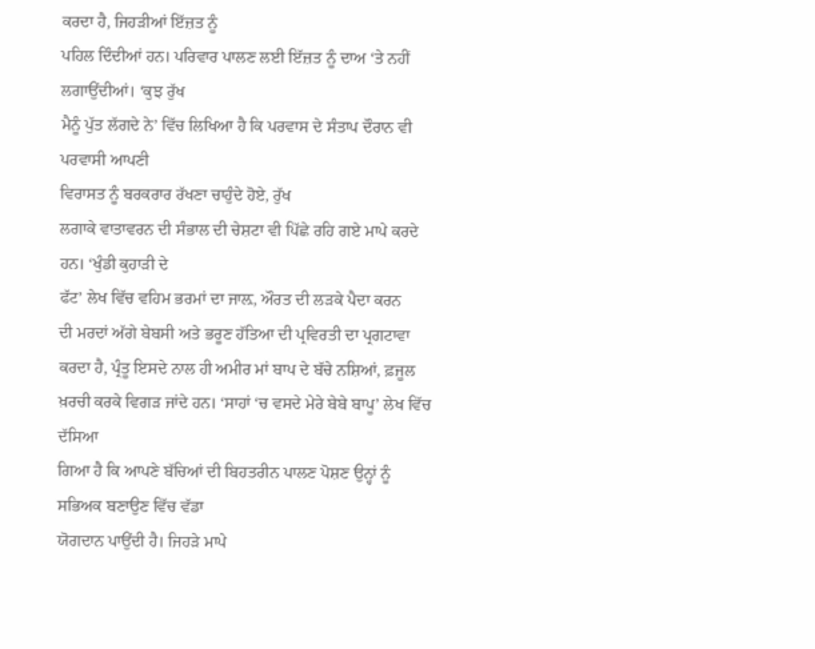ਕਰਦਾ ਹੈ, ਜਿਹੜੀਆਂ ਇੱਜ਼ਤ ਨੂੰ
ਪਹਿਲ ਦਿੰਦੀਆਂ ਹਨ। ਪਰਿਵਾਰ ਪਾਲਣ ਲਈ ਇੱਜ਼ਤ ਨੂੰ ਦਾਅ ‘ਤੇ ਨਹੀਂ ਲਗਾਉਂਦੀਆਂ। ‘ਕੁਝ ਰੁੱਖ
ਮੈਨੂੰ ਪੁੱਤ ਲੱਗਦੇ ਨੇ’ ਵਿੱਚ ਲਿਖਿਆ ਹੈ ਕਿ ਪਰਵਾਸ ਦੇ ਸੰਤਾਪ ਦੌਰਾਨ ਵੀ ਪਰਵਾਸੀ ਆਪਣੀ
ਵਿਰਾਸਤ ਨੂੰ ਬਰਕਰਾਰ ਰੱਖਣਾ ਚਾਹੁੰਦੇ ਹੋਏ, ਰੁੱਖ
ਲਗਾਕੇ ਵਾਤਾਵਰਨ ਦੀ ਸੰਭਾਲ ਦੀ ਚੇਸ਼ਟਾ ਵੀ ਪਿੱਛੇ ਰਹਿ ਗਏ ਮਾਪੇ ਕਰਦੇ ਹਨ। ‘ਖੁੰਡੀ ਕੁਹਾੜੀ ਦੇ
ਫੱਟ’ ਲੇਖ ਵਿੱਚ ਵਹਿਮ ਭਰਮਾਂ ਦਾ ਜਾਲ਼, ਔਰਤ ਦੀ ਲੜਕੇ ਪੈਦਾ ਕਰਨ
ਦੀ ਮਰਦਾਂ ਅੱਗੇ ਬੇਬਸੀ ਅਤੇ ਭਰੂਣ ਹੱਤਿਆ ਦੀ ਪ੍ਰਵਿਰਤੀ ਦਾ ਪ੍ਰਗਟਾਵਾ ਕਰਦਾ ਹੈ, ਪ੍ਰੰਤੂ ਇਸਦੇ ਨਾਲ ਹੀ ਅਮੀਰ ਮਾਂ ਬਾਪ ਦੇ ਬੱਚੇ ਨਸ਼ਿਆਂ, ਫ਼ਜੂਲ ਖ਼ਰਚੀ ਕਰਕੇ ਵਿਗੜ ਜਾਂਦੇ ਹਨ। ‘ਸਾਹਾਂ ‘ਚ ਵਸਦੇ ਮੇਰੇ ਬੇਬੇ ਬਾਪੂ’ ਲੇਖ ਵਿੱਚ ਦੱਸਿਆ
ਗਿਆ ਹੈ ਕਿ ਆਪਣੇ ਬੱਚਿਆਂ ਦੀ ਬਿਹਤਰੀਨ ਪਾਲਣ ਪੋਸ਼ਣ ਉਨ੍ਹਾਂ ਨੂੰ ਸਭਿਅਕ ਬਣਾਉਣ ਵਿੱਚ ਵੱਡਾ
ਯੋਗਦਾਨ ਪਾਉਂਦੀ ਹੈ। ਜਿਹੜੇ ਮਾਪੇ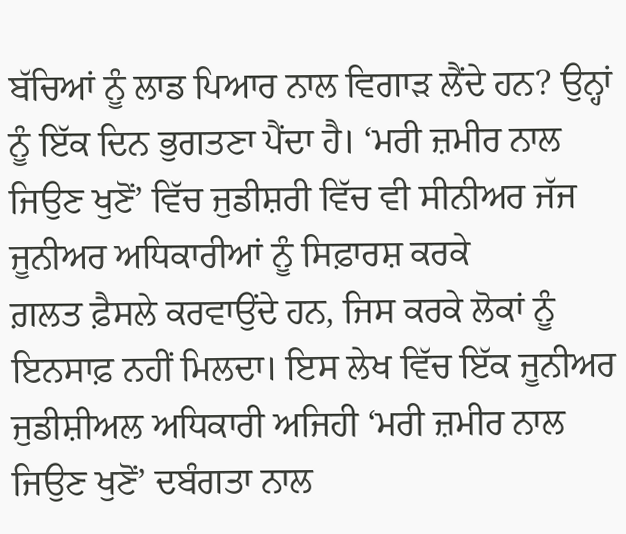ਬੱਚਿਆਂ ਨੂੰ ਲਾਡ ਪਿਆਰ ਨਾਲ ਵਿਗਾੜ ਲੈਂਦੇ ਹਨ? ਉਨ੍ਹਾਂ ਨੂੰ ਇੱਕ ਦਿਨ ਭੁਗਤਣਾ ਪੈਂਦਾ ਹੈ। ‘ਮਰੀ ਜ਼ਮੀਰ ਨਾਲ
ਜਿਉਣ ਖੁਣੋਂ’ ਵਿੱਚ ਜੁਡੀਸ਼ਰੀ ਵਿੱਚ ਵੀ ਸੀਨੀਅਰ ਜੱਜ ਜੂਨੀਅਰ ਅਧਿਕਾਰੀਆਂ ਨੂੰ ਸਿਫ਼ਾਰਸ਼ ਕਰਕੇ
ਗ਼ਲਤ ਫ਼ੈਸਲੇ ਕਰਵਾਉਂਦੇ ਹਨ, ਜਿਸ ਕਰਕੇ ਲੋਕਾਂ ਨੂੰ
ਇਨਸਾਫ਼ ਨਹੀਂ ਮਿਲਦਾ। ਇਸ ਲੇਖ ਵਿੱਚ ਇੱਕ ਜੂਨੀਅਰ ਜੁਡੀਸ਼ੀਅਲ ਅਧਿਕਾਰੀ ਅਜਿਹੀ ‘ਮਰੀ ਜ਼ਮੀਰ ਨਾਲ
ਜਿਉਣ ਖੁਣੋਂ’ ਦਬੰਗਤਾ ਨਾਲ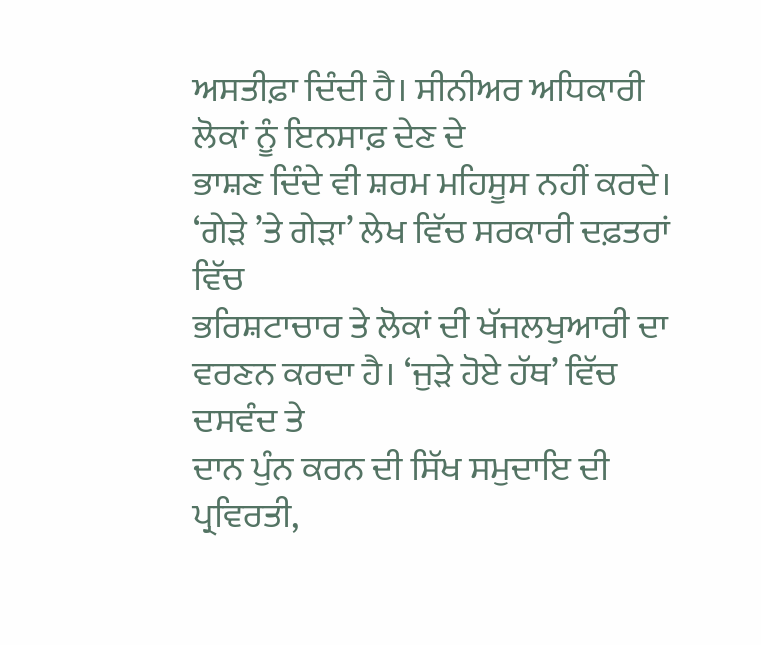ਅਸਤੀਫ਼ਾ ਦਿੰਦੀ ਹੈ। ਸੀਨੀਅਰ ਅਧਿਕਾਰੀ ਲੋਕਾਂ ਨੂੰ ਇਨਸਾਫ਼ ਦੇਣ ਦੇ
ਭਾਸ਼ਣ ਦਿੰਦੇ ਵੀ ਸ਼ਰਮ ਮਹਿਸੂਸ ਨਹੀਂ ਕਰਦੇ। ‘ਗੇੜੇ ’ਤੇ ਗੇੜਾ’ ਲੇਖ ਵਿੱਚ ਸਰਕਾਰੀ ਦਫ਼ਤਰਾਂ ਵਿੱਚ
ਭਰਿਸ਼ਟਾਚਾਰ ਤੇ ਲੋਕਾਂ ਦੀ ਖੱਜਲਖੁਆਰੀ ਦਾ ਵਰਣਨ ਕਰਦਾ ਹੈ। ‘ਜੁੜੇ ਹੋਏ ਹੱਥ’ ਵਿੱਚ ਦਸਵੰਦ ਤੇ
ਦਾਨ ਪੁੰਨ ਕਰਨ ਦੀ ਸਿੱਖ ਸਮੁਦਾਇ ਦੀ ਪ੍ਰਵਿਰਤੀ,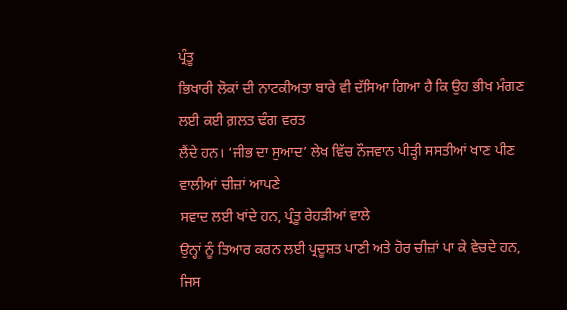ਪ੍ਰੰਤੂ
ਭਿਖਾਰੀ ਲੋਕਾਂ ਦੀ ਨਾਟਕੀਅਤਾ ਬਾਰੇ ਵੀ ਦੱਸਿਆ ਗਿਆ ਹੈ ਕਿ ਉਹ ਭੀਖ ਮੰਗਣ ਲਈ ਕਈ ਗ਼ਲਤ ਢੰਗ ਵਰਤ
ਲੈਂਦੇ ਹਨ। ‘ਜੀਭ ਦਾ ਸੁਆਦ’ ਲੇਖ ਵਿੱਚ ਨੌਜਵਾਨ ਪੀੜ੍ਹੀ ਸਸਤੀਆਂ ਖਾਣ ਪੀਣ ਵਾਲੀਆਂ ਚੀਜ਼ਾਂ ਆਪਣੇ
ਸਵਾਦ ਲਈ ਖਾਂਦੇ ਹਨ, ਪ੍ਰੰਤੂ ਰੇਹੜੀਆਂ ਵਾਲੇ
ਉਨ੍ਹਾਂ ਨੂੰ ਤਿਆਰ ਕਰਨ ਲਈ ਪ੍ਰਦੂਸ਼ਤ ਪਾਣੀ ਅਤੇ ਹੋਰ ਚੀਜ਼ਾਂ ਪਾ ਕੇ ਵੇਚਦੇ ਹਨ, ਜਿਸ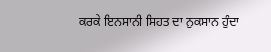ਕਰਕੇ ਇਨਸਾਨੀ ਸਿਹਤ ਦਾ ਨੁਕਸਾਨ ਹੁੰਦਾ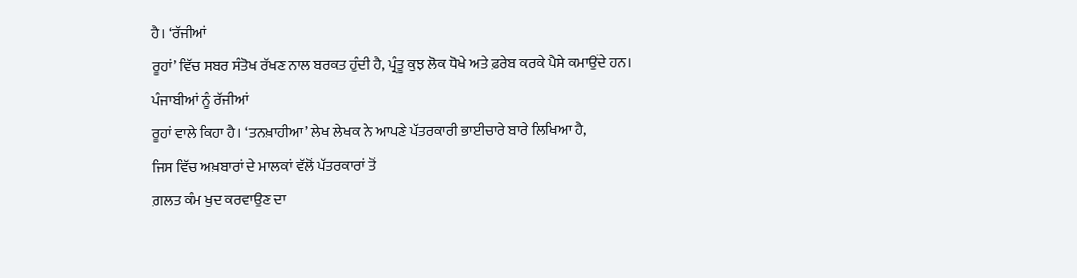ਹੈ। ‘ਰੱਜੀਆਂ
ਰੂਹਾਂ’ ਵਿੱਚ ਸਬਰ ਸੰਤੋਖ ਰੱਖਣ ਨਾਲ ਬਰਕਤ ਹੁੰਦੀ ਹੈ, ਪ੍ਰੰਤੂ ਕੁਝ ਲੋਕ ਧੋਖੇ ਅਤੇ ਫ਼ਰੇਬ ਕਰਕੇ ਪੈਸੇ ਕਮਾਉਂਦੇ ਹਨ। ਪੰਜਾਬੀਆਂ ਨੂੰ ਰੱਜੀਆਂ
ਰੂਹਾਂ ਵਾਲੇ ਕਿਹਾ ਹੈ। ‘ਤਨਖ਼ਾਹੀਆ’ ਲੇਖ ਲੇਖਕ ਨੇ ਆਪਣੇ ਪੱਤਰਕਾਰੀ ਭਾਈਚਾਰੇ ਬਾਰੇ ਲਿਖਿਆ ਹੈ,
ਜਿਸ ਵਿੱਚ ਅਖ਼ਬਾਰਾਂ ਦੇ ਮਾਲਕਾਂ ਵੱਲੋਂ ਪੱਤਰਕਾਰਾਂ ਤੋਂ
ਗ਼ਲਤ ਕੰਮ ਖੁਦ ਕਰਵਾਉਣ ਦਾ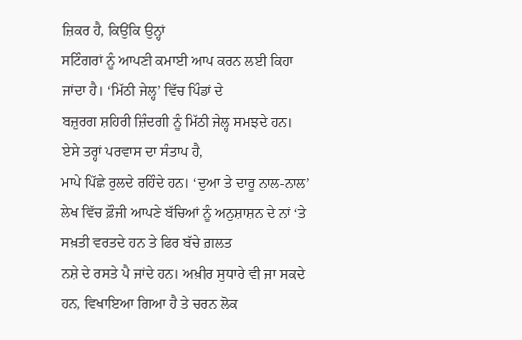ਜ਼ਿਕਰ ਹੈ, ਕਿਉਂਕਿ ਉਨ੍ਹਾਂ
ਸਟਿੰਗਰਾਂ ਨੂੰ ਆਪਣੀ ਕਮਾਈ ਆਪ ਕਰਨ ਲਈ ਕਿਹਾ ਜਾਂਦਾ ਹੈ। ‘ਮਿੱਠੀ ਜੇਲ੍ਹ’ ਵਿੱਚ ਪਿੰਡਾਂ ਦੇ
ਬਜ਼ੁਰਗ ਸ਼ਹਿਰੀ ਜ਼ਿੰਦਗੀ ਨੂੰ ਮਿੱਠੀ ਜੇਲ੍ਹ ਸਮਝਦੇ ਹਨ। ਏਸੇ ਤਰ੍ਹਾਂ ਪਰਵਾਸ ਦਾ ਸੰਤਾਪ ਹੈ,
ਮਾਪੇ ਪਿੱਛੇ ਰੁਲਦੇ ਰਹਿੰਦੇ ਹਨ। ‘ਦੁਆ ਤੇ ਦਾਰੂ ਨਾਲ-ਨਾਲ’
ਲੇਖ ਵਿੱਚ ਫ਼ੌਜੀ ਆਪਣੇ ਬੱਚਿਆਂ ਨੂੰ ਅਨੁਸ਼ਾਸ਼ਨ ਦੇ ਨਾਂ ‘ਤੇ ਸਖ਼ਤੀ ਵਰਤਦੇ ਹਨ ਤੇ ਫਿਰ ਬੱਚੇ ਗ਼ਲਤ
ਨਸ਼ੇ ਦੇ ਰਸਤੇ ਪੈ ਜਾਂਦੇ ਹਨ। ਅਖ਼ੀਰ ਸੁਧਾਰੇ ਵੀ ਜਾ ਸਕਦੇ ਹਨ, ਵਿਖਾਇਆ ਗਿਆ ਹੈ ਤੇ ਚਰਨ ਲੋਕ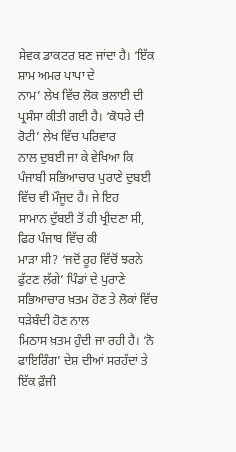ਸੇਵਕ ਡਾਕਟਰ ਬਣ ਜਾਂਦਾ ਹੈ। ‘ਇੱਕ ਸ਼ਾਮ ਅਮਰ ਪਾਪਾ ਦੇ
ਨਾਮ’ ਲੇਖ ਵਿੱਚ ਲੋਕ ਭਲਾਈ ਦੀ ਪ੍ਰਸੰਸਾ ਕੀਤੀ ਗਈ ਹੈ। ‘ਕੋਧਰੇ ਦੀ ਰੋਟੀ’ ਲੇਖ ਵਿੱਚ ਪਰਿਵਾਰ
ਨਾਲ ਦੁਬਈ ਜਾ ਕੇ ਵੇਖਿਆ ਕਿ ਪੰਜਾਬੀ ਸਭਿਆਚਾਰ ਪੁਰਾਣੇ ਦੁਬਈ ਵਿੱਚ ਵੀ ਮੌਜੂਦ ਹੈ। ਜੇ ਇਹ
ਸਾਮਾਨ ਦੁੱਬਈ ਤੋਂ ਹੀ ਖ੍ਰੀਦਣਾ ਸੀ, ਫਿਰ ਪੰਜਾਬ ਵਿੱਚ ਕੀ
ਮਾੜਾ ਸੀ? ‘ਜਦੋਂ ਰੂਹ ਵਿੱਚੋਂ ਝਰਨੇ
ਫੁੱਟਣ ਲੱਗੇ’ ਪਿੰਡਾਂ ਦੇ ਪੁਰਾਣੇ ਸਭਿਆਚਾਰ ਖ਼ਤਮ ਹੋਣ ਤੇ ਲੋਕਾਂ ਵਿੱਚ ਧੜੇਬੰਦੀ ਹੋਣ ਨਾਲ
ਮਿਠਾਸ ਖ਼ਤਮ ਹੁੰਦੀ ਜਾ ਰਹੀ ਹੈ। ‘ਨੋ ਫਾਇਰਿੰਗ’ ਦੇਸ਼ ਦੀਆਂ ਸਰਹੱਦਾਂ ਤੇ ਇੱਕ ਫ਼ੌਜੀ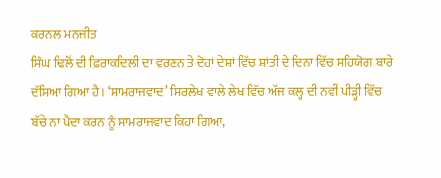ਕਰਨਲ ਮਨਜੀਤ
ਸਿੰਘ ਢਿਲੋਂ ਦੀ ਫ਼ਿਰਾਕਦਿਲੀ ਦਾ ਵਰਣਨ ਤੇ ਦੋਹਾਂ ਦੇਸ਼ਾਂ ਵਿੱਚ ਸ਼ਾਂਤੀ ਦੇ ਦਿਨਾ ਵਿੱਚ ਸਹਿਯੋਗ ਬਾਰੇ
ਦੱਸਿਆ ਗਿਆ ਹੈ। ‘ਸਾਮਰਾਜਵਾਦ’ ਸਿਰਲੇਖ ਵਾਲੇ ਲੇਖ ਵਿੱਚ ਅੱਜ ਕਲ੍ਹ ਦੀ ਨਵੀਂ ਪੀੜ੍ਹੀ ਵਿੱਚ
ਬੱਚੇ ਨਾ ਪੈਦਾ ਕਰਨ ਨੂੰ ਸਾਮਰਾਜਵਾਦ ਕਿਹਾ ਗਿਆ,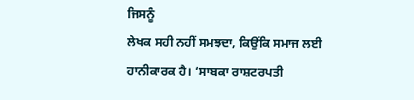ਜਿਸਨੂੰ
ਲੇਖਕ ਸਹੀ ਨਹੀਂ ਸਮਝਦਾ, ਕਿਉਂਕਿ ਸਮਾਜ ਲਈ
ਹਾਨੀਕਾਰਕ ਹੈ। ‘ਸਾਬਕਾ ਰਾਸ਼ਟਰਪਤੀ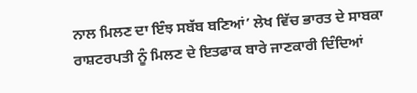ਨਾਲ ਮਿਲਣ ਦਾ ਇੰਝ ਸਬੱਬ ਬਣਿਆਂ’ ਲੇਖ ਵਿੱਚ ਭਾਰਤ ਦੇ ਸਾਬਕਾ
ਰਾਸ਼ਟਰਪਤੀ ਨੂੰ ਮਿਲਣ ਦੇ ਇਤਫਾਕ ਬਾਰੇ ਜਾਣਕਾਰੀ ਦਿੰਦਿਆਂ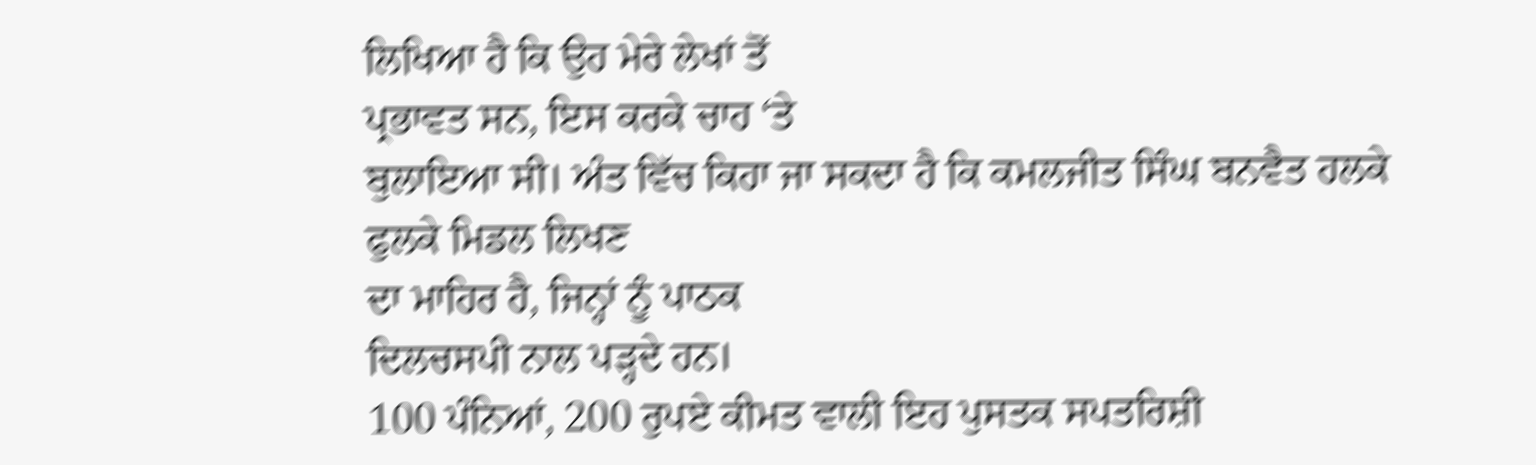ਲਿਖਿਆ ਹੈ ਕਿ ਉਹ ਮੇਰੇ ਲੇਖਾਂ ਤੋਂ
ਪ੍ਰਭਾਵਤ ਸਨ, ਇਸ ਕਰਕੇ ਚਾਹ ‘ਤੇ
ਬੁਲਾਇਆ ਸੀ। ਅੰਤ ਵਿੱਚ ਕਿਹਾ ਜਾ ਸਕਦਾ ਹੈ ਕਿ ਕਮਲਜੀਤ ਸਿੰਘ ਬਨਵੈਤ ਹਲਕੇ ਫੁਲਕੇ ਮਿਡਲ ਲਿਖਣ
ਦਾ ਮਾਹਿਰ ਹੈ, ਜਿਨ੍ਹਾਂ ਨੂੰ ਪਾਠਕ
ਦਿਲਚਸਪੀ ਨਾਲ ਪੜ੍ਹਦੇ ਹਨ।
100 ਪੰਨਿਆਂ, 200 ਰੁਪਏ ਕੀਮਤ ਵਾਲੀ ਇਹ ਪੁਸਤਕ ਸਪਤਰਿਸ਼ੀ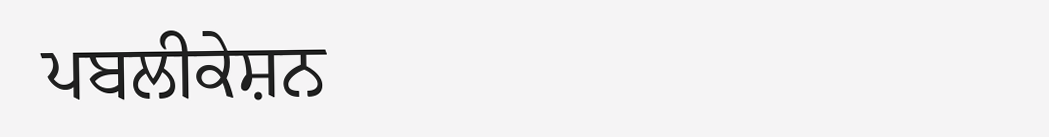ਪਬਲੀਕੇਸ਼ਨ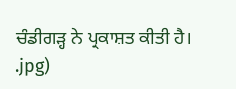ਚੰਡੀਗੜ੍ਹ ਨੇ ਪ੍ਰਕਾਸ਼ਤ ਕੀਤੀ ਹੈ।
.jpg)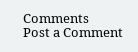Comments
Post a Comment